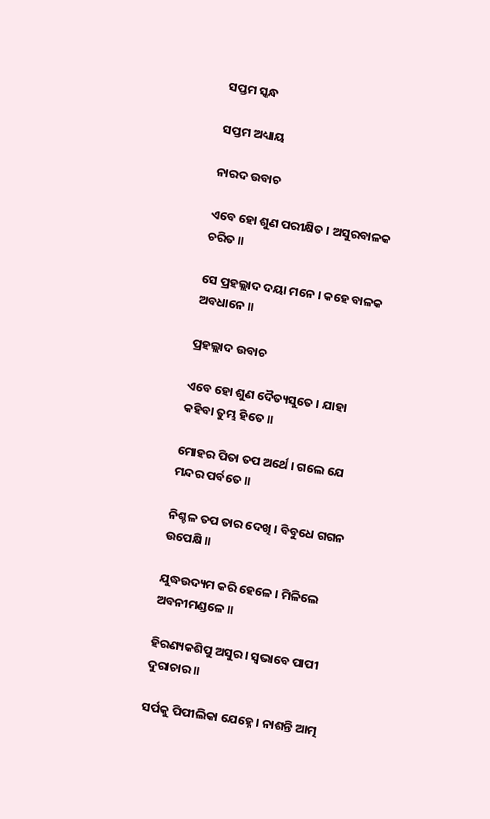ସପ୍ତମ ସ୍କନ୍ଧ

ସପ୍ତମ ଅଧ୍ୟାୟ

ନାରଦ ଉବାଚ

ଏବେ ହୋ ଶୁଣ ପରୀକ୍ଷିତ । ଅସୁରବାଳକ ଚରିତ ॥

ସେ ପ୍ରହଲ୍ଲାଦ ଦୟା ମନେ । କହେ ବାଳକ ଅବଧାନେ ॥

ପ୍ରହଲ୍ଲାଦ ଉବାଚ

ଏବେ ହୋ ଶୁଣ ଦୈତ୍ୟସୁତେ । ଯାହା କହିବା ତୁମ୍ଭ ହିତେ ॥

ମୋହର ପିତା ତପ ଅର୍ଥେ । ଗଲେ ଯେ ମନ୍ଦର ପର୍ବତେ ॥

ନିଶ୍ଚଳ ତପ ତାର ଦେଖି । ବିବୁଧେ ଗଗନ ଉପେକ୍ଷି ॥

ଯୁଦ୍ଧଉଦ୍ୟମ କରି ହେଳେ । ମିଳିଲେ ଅବନୀମଣ୍ଡଳେ ॥

ହିରଣ୍ୟକଶିପୁ ଅସୁର । ସ୍ୱଭାବେ ପାପୀ ଦୁରାଚାର ॥

ସର୍ପକୁ ପିପୀଲିକା ଯେହ୍ନେ । ନାଶନ୍ତି ଆତ୍ମ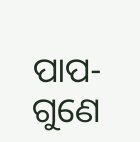ପାପ-ଗୁଣେ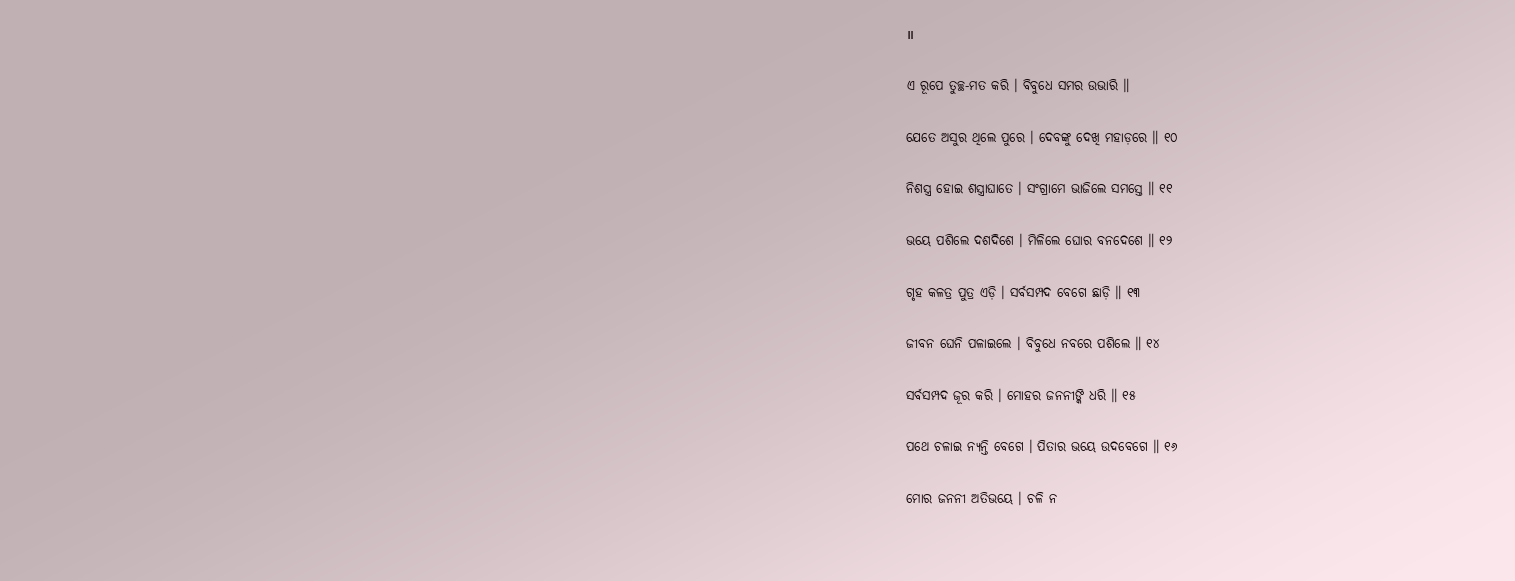॥

ଏ ରୂପେ ତୁଚ୍ଛ-ମତ କରି । ବିବୁଧେ ସମର ଉଭାରି ॥

ଯେତେ ଅସୁର ଥିଲେ ପୁରେ । ଦେବଙ୍କୁ ଦେଖି ମହାଡ଼ରେ ॥ ୧୦

ନିଶସ୍ତ୍ର ହୋଇ ଶସ୍ତ୍ରାଘାତେ । ସଂଗ୍ରାମେ ଭାଜିଲେ ସମସ୍ତେ ॥ ୧୧

ଭୟେ ପଶିଲେ ଦଶଦିଶେ । ମିଳିଲେ ଘୋର ବନଦେଶେ ॥ ୧୨

ଗୃହ କଳତ୍ର ପୁତ୍ର ଏଡ଼ି । ସର୍ବସମ୍ପଦ ବେଗେ ଛାଡ଼ି ॥ ୧୩

ଜୀବନ ଘେନି ପଳାଇଲେ । ବିବୁଧେ ନବରେ ପଶିଲେ ॥ ୧୪

ସର୍ବସମ୍ପଦ ଜୂର କରି । ମୋହର ଜନନୀଙ୍କି ଧରି ॥ ୧୫

ପଥେ ଚଳାଇ ନ୍ୟନ୍ତି ବେଗେ । ପିତାର ଭୟେ ଉଦବେଗେ ॥ ୧୬

ମୋର ଜନନୀ ଅତିଭୟେ । ଚଳି ନ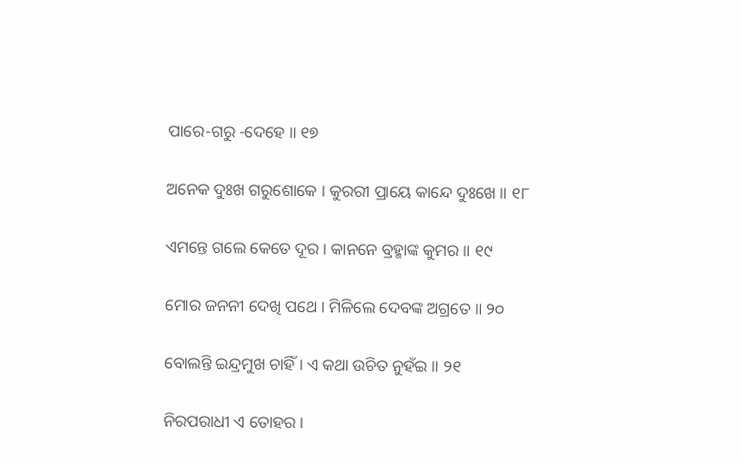ପାରେ-ଗରୁ -ଦେହେ ॥ ୧୭

ଅନେକ ଦୁଃଖ ଗରୁଶୋକେ । କୁରରୀ ପ୍ରାୟେ କାନ୍ଦେ ଦୁଃଖେ ॥ ୧୮

ଏମନ୍ତେ ଗଲେ କେତେ ଦୂର । କାନନେ ବ୍ରହ୍ମାଙ୍କ କୁମର ॥ ୧୯

ମୋର ଜନନୀ ଦେଖି ପଥେ । ମିଳିଲେ ଦେବଙ୍କ ଅଗ୍ରତେ ॥ ୨୦

ବୋଲନ୍ତି ଇନ୍ଦ୍ରମୁଖ ଚାହିଁ । ଏ କଥା ଉଚିତ ନୁହଁଇ ॥ ୨୧

ନିରପରାଧୀ ଏ ତୋହର ।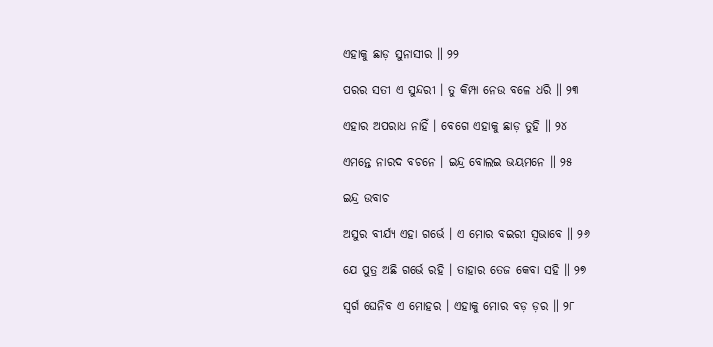ଏହାକୁ ଛାଡ଼ ସୁନାସୀର ॥ ୨୨

ପରର ସତୀ ଏ ସୁନ୍ଦରୀ । ତୁ କିମ୍ପା ନେଉ ବଳେ ଧରି ॥ ୨୩

ଏହାର ଅପରାଧ ନାହିଁ । ବେଗେ ଏହାକୁ ଛାଡ଼ ତୁହି ॥ ୨୪

ଏମନ୍ତେ ନାରଦ ବଚନେ । ଇନ୍ଦ୍ର ବୋଲଇ ଭୟମନେ ॥ ୨୫

ଇନ୍ଦ୍ର ଉବାଚ

ଅସୁର ବୀର୍ଯ୍ୟ ଏହା ଗର୍ଭେ । ଏ ମୋର ବଇରୀ ସ୍ୱଭାବେ ॥ ୨୬

ଯେ ପୁତ୍ର ଅଛି ଗର୍ଭେ ରହି । ତାହାର ତେଜ କେବା ସହି ॥ ୨୭

ସ୍ୱର୍ଗ ଘେନିବ ଏ ମୋହର । ଏହାକୁ ମୋର ବଡ଼ ଡ଼ର ॥ ୨୮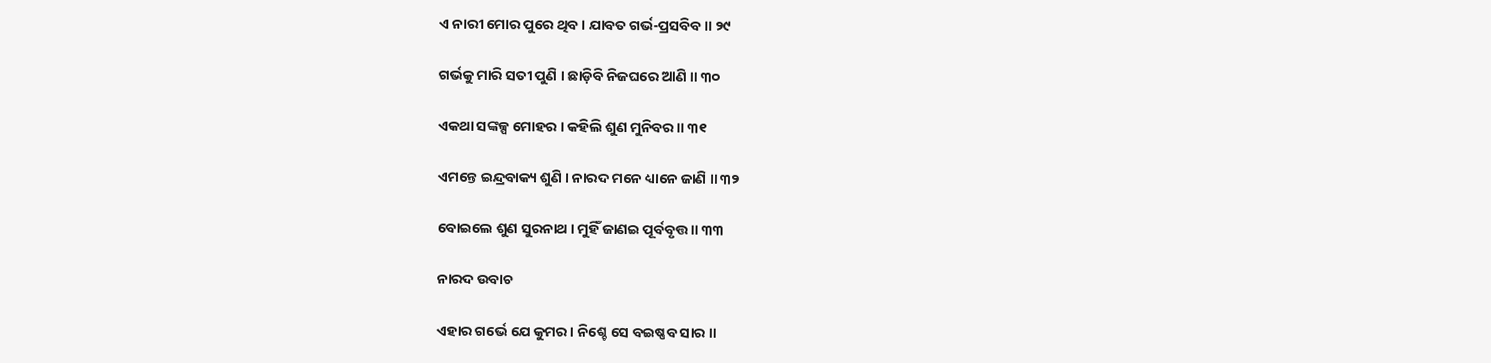ଏ ନାରୀ ମୋର ପୁରେ ଥିବ । ଯାବତ ଗର୍ଭ-ପ୍ରସବିବ ॥ ୨୯

ଗର୍ଭକୁ ମାରି ସତୀ ପୁଣି । ଛାଡ଼ିବି ନିଜଘରେ ଆଣି ॥ ୩୦

ଏକଥା ସଙ୍କଳ୍ପ ମୋହର । କହିଲି ଶୁଣ ମୁନିବର ॥ ୩୧

ଏମନ୍ତେ ଇନ୍ଦ୍ରବାକ୍ୟ ଶୁଣି । ନାରଦ ମନେ ଧ୍ୟାନେ ଜାଣି ॥ ୩୨

ବୋଇଲେ ଶୁଣ ସୁରନାଥ । ମୁହିଁ ଜାଣଇ ପୂର୍ବବୃତ୍ତ ॥ ୩୩

ନାରଦ ଉବାଚ

ଏହାର ଗର୍ଭେ ଯେ କୁମର । ନିଶ୍ଚେ ସେ ବଇଷ୍ଣବ ସାର ॥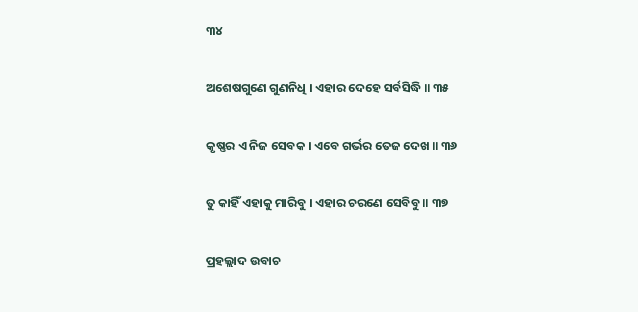୩୪

ଅଶେଷଗୁଣେ ଗୁଣନିଧି । ଏହାର ଦେହେ ସର୍ବସିଦ୍ଧି ॥ ୩୫

କୃଷ୍ଣର ଏ ନିଜ ସେବକ । ଏବେ ଗର୍ଭର ତେଜ ଦେଖ ॥ ୩୬

ତୁ କାହିଁ ଏହାକୁ ମାରିବୁ । ଏହାର ଚରଣେ ସେବିବୁ ॥ ୩୭

ପ୍ରହଲ୍ଲାଦ ଉବାଚ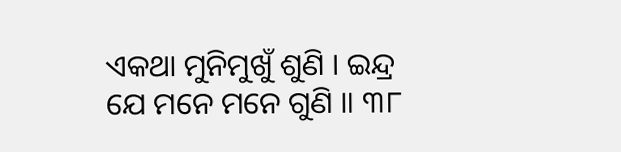ଏକଥା ମୁନିମୁଖୁଁ ଶୁଣି । ଇନ୍ଦ୍ର ଯେ ମନେ ମନେ ଗୁଣି ॥ ୩୮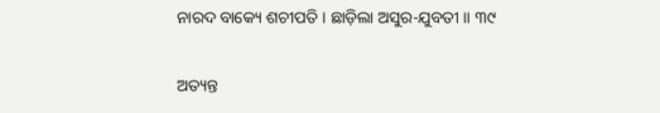ନାରଦ ବାକ୍ୟେ ଶଚୀପତି । ଛାଡ଼ିଲା ଅସୁର-ଯୁବତୀ ॥ ୩୯

ଅତ୍ୟନ୍ତ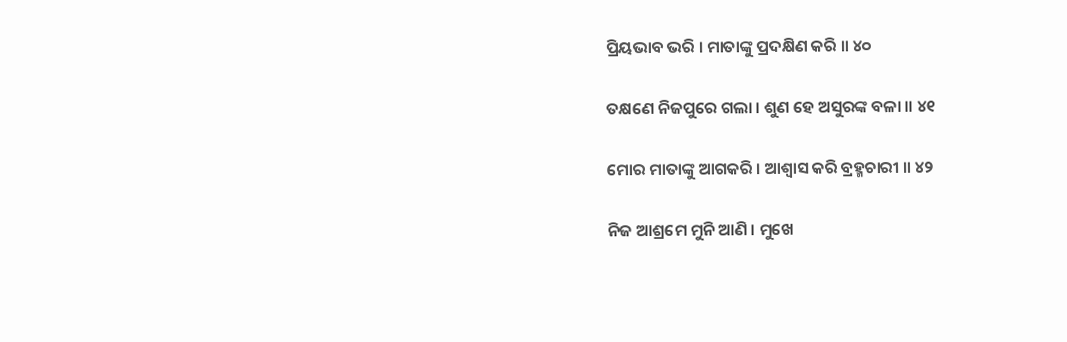ପ୍ରିୟଭାବ ଭରି । ମାତାଙ୍କୁ ପ୍ରଦକ୍ଷିଣ କରି ॥ ୪୦

ତକ୍ଷଣେ ନିଜପୁରେ ଗଲା । ଶୁଣ ହେ ଅସୁରଙ୍କ ବଳା ॥ ୪୧

ମୋର ମାତାଙ୍କୁ ଆଗକରି । ଆଶ୍ୱାସ କରି ବ୍ରହ୍ମଚାରୀ ॥ ୪୨

ନିଜ ଆଶ୍ରମେ ମୁନି ଆଣି । ମୁଖେ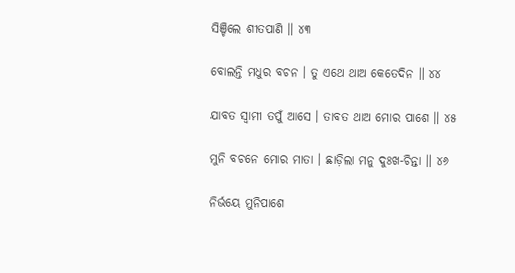ସିଞ୍ଚିଲେ ଶୀତପାଣି ॥ ୪୩

ବୋଲନ୍ତି ମଧୁର ବଚନ । ତୁ ଏଥେ ଥାଅ କେତେଦିନ ॥ ୪୪

ଯାବତ ସ୍ୱାମୀ ତପୁଁ ଆସେ । ତାବତ ଥାଅ ମୋର ପାଶେ ॥ ୪୫

ମୁନି ବଚନେ ମୋର ମାତା । ଛାଡ଼ିଲା ମନୁ ଦୁଃଖ-ଚିନ୍ତା ॥ ୪୬

ନିର୍ଭୟେ ମୁନିପାଶେ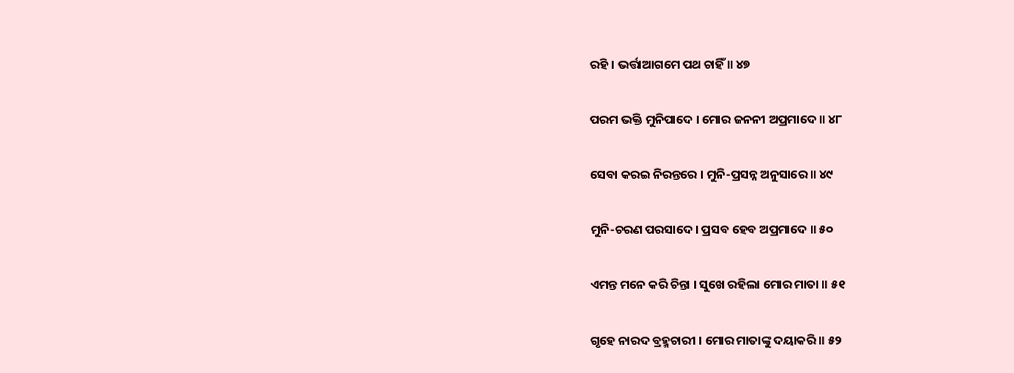ରହି । ଭର୍ତ୍ତାଆଗମେ ପଥ ଚାହିଁ ॥ ୪୭

ପରମ ଭକ୍ତି ମୁନିପାଦେ । ମୋର ଜନନୀ ଅପ୍ରମାଦେ ॥ ୪୮

ସେବା କରଇ ନିରନ୍ତରେ । ମୁନି-ପ୍ରସନ୍ନ ଅନୁସାରେ ॥ ୪୯

ମୁନି-ଚରଣ ପରସାଦେ । ପ୍ରସବ ହେବ ଅପ୍ରମାଦେ ॥ ୫୦

ଏମନ୍ତ ମନେ କରି ଚିନ୍ତା । ସୁଖେ ରହିଲା ମୋର ମାତା ॥ ୫୧

ଗୃହେ ନାରଦ ବ୍ରହ୍ମଚାରୀ । ମୋର ମାତାଙ୍କୁ ଦୟାକରି ॥ ୫୨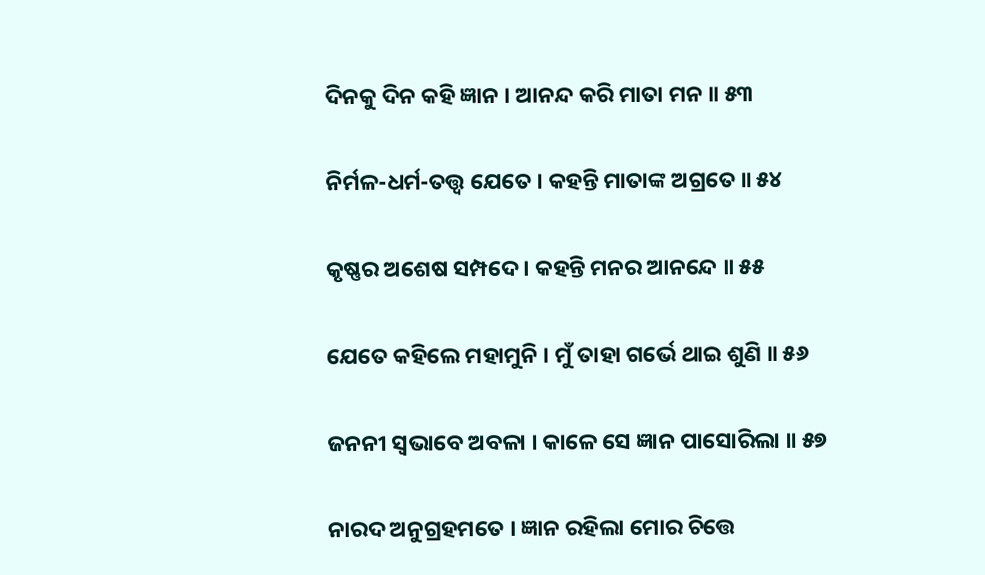ଦିନକୁ ଦିନ କହି ଜ୍ଞାନ । ଆନନ୍ଦ କରି ମାତା ମନ ॥ ୫୩

ନିର୍ମଳ-ଧର୍ମ-ତତ୍ତ୍ୱ ଯେତେ । କହନ୍ତି ମାତାଙ୍କ ଅଗ୍ରତେ ॥ ୫୪

କୃଷ୍ଣର ଅଶେଷ ସମ୍ପଦେ । କହନ୍ତି ମନର ଆନନ୍ଦେ ॥ ୫୫

ଯେତେ କହିଲେ ମହାମୁନି । ମୁଁ ତାହା ଗର୍ଭେ ଥାଇ ଶୁଣି ॥ ୫୬

ଜନନୀ ସ୍ୱଭାବେ ଅବଳା । କାଳେ ସେ ଜ୍ଞାନ ପାସୋରିଲା ॥ ୫୭

ନାରଦ ଅନୁଗ୍ରହମତେ । ଜ୍ଞାନ ରହିଲା ମୋର ଚିତ୍ତେ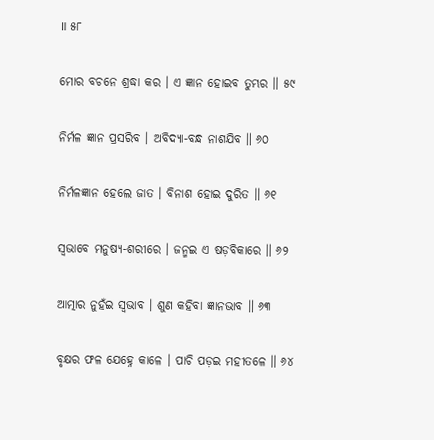॥ ୫୮

ମୋର ବଚନେ ଶ୍ରଦ୍ଧା କର । ଏ ଜ୍ଞାନ ହୋଇବ ତୁମ୍ଭର ॥ ୫୯

ନିର୍ମଳ ଜ୍ଞାନ ପ୍ରସରିବ । ଅବିଦ୍ୟା-ବନ୍ଧ ନାଶଯିବ ॥ ୬୦

ନିର୍ମଳଜ୍ଞାନ ହେଲେ ଜାତ । ବିନାଶ ହୋଇ ଦୁରିତ ॥ ୬୧

ସ୍ୱଭାବେ ମନୁଷ୍ୟ-ଶରୀରେ । ଜନ୍ମଇ ଏ ଷଡ଼ବିକାରେ ॥ ୬୨

ଆତ୍ମାର ନୁହଁଇ ସ୍ୱଭାବ । ଶୁଣ କହିବା ଜ୍ଞାନଭାବ ॥ ୬୩

ବୃକ୍ଷର ଫଳ ଯେହ୍ନେ କାଳେ । ପାଚି ପଡ଼ଇ ମହୀତଳେ ॥ ୬୪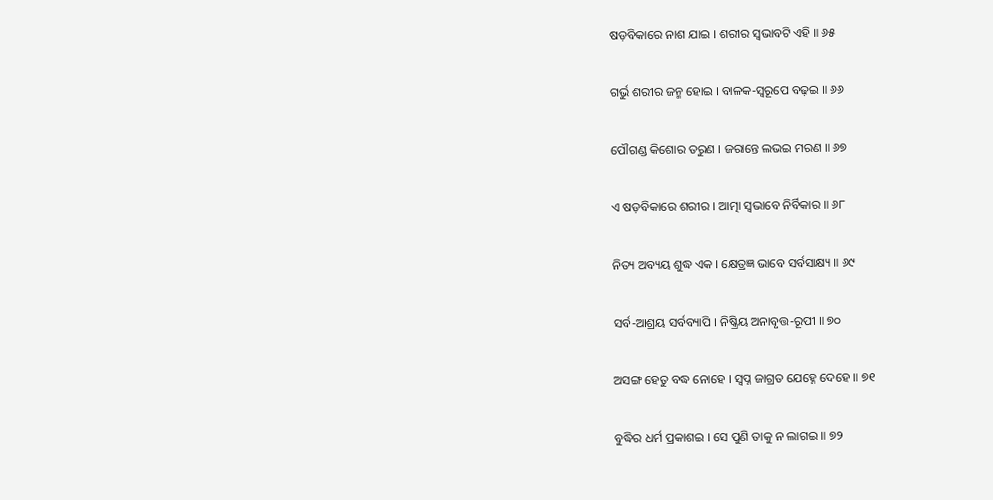ଷଡ଼ବିକାରେ ନାଶ ଯାଇ । ଶରୀର ସ୍ୱଭାବଟି ଏହି ॥ ୬୫

ଗର୍ଭୁ ଶରୀର ଜନ୍ମ ହୋଇ । ବାଳକ-ସ୍ୱରୂପେ ବଢ଼ଇ ॥ ୬୬

ପୌଗଣ୍ଡ କିଶୋର ତରୁଣ । ଜରାନ୍ତେ ଲଭଇ ମରଣ ॥ ୬୭

ଏ ଷଡ଼ବିକାରେ ଶରୀର । ଆତ୍ମା ସ୍ୱଭାବେ ନିର୍ବିକାର ॥ ୬୮

ନିତ୍ୟ ଅବ୍ୟୟ ଶୁଦ୍ଧ ଏକ । କ୍ଷେତ୍ରଜ୍ଞ ଭାବେ ସର୍ବସାକ୍ଷ୍ୟ ॥ ୬୯

ସର୍ବ-ଆଶ୍ରୟ ସର୍ବବ୍ୟାପି । ନିଷ୍କ୍ରିୟ ଅନାବୃତ୍ତ-ରୂପୀ ॥ ୭୦

ଅସଙ୍ଗ ହେତୁ ବଦ୍ଧ ନୋହେ । ସ୍ୱପ୍ନ ଜାଗ୍ରତ ଯେହ୍ନେ ଦେହେ ॥ ୭୧

ବୁଦ୍ଧିର ଧର୍ମ ପ୍ରକାଶଇ । ସେ ପୁଣି ତାକୁ ନ ଲାଗଇ ॥ ୭୨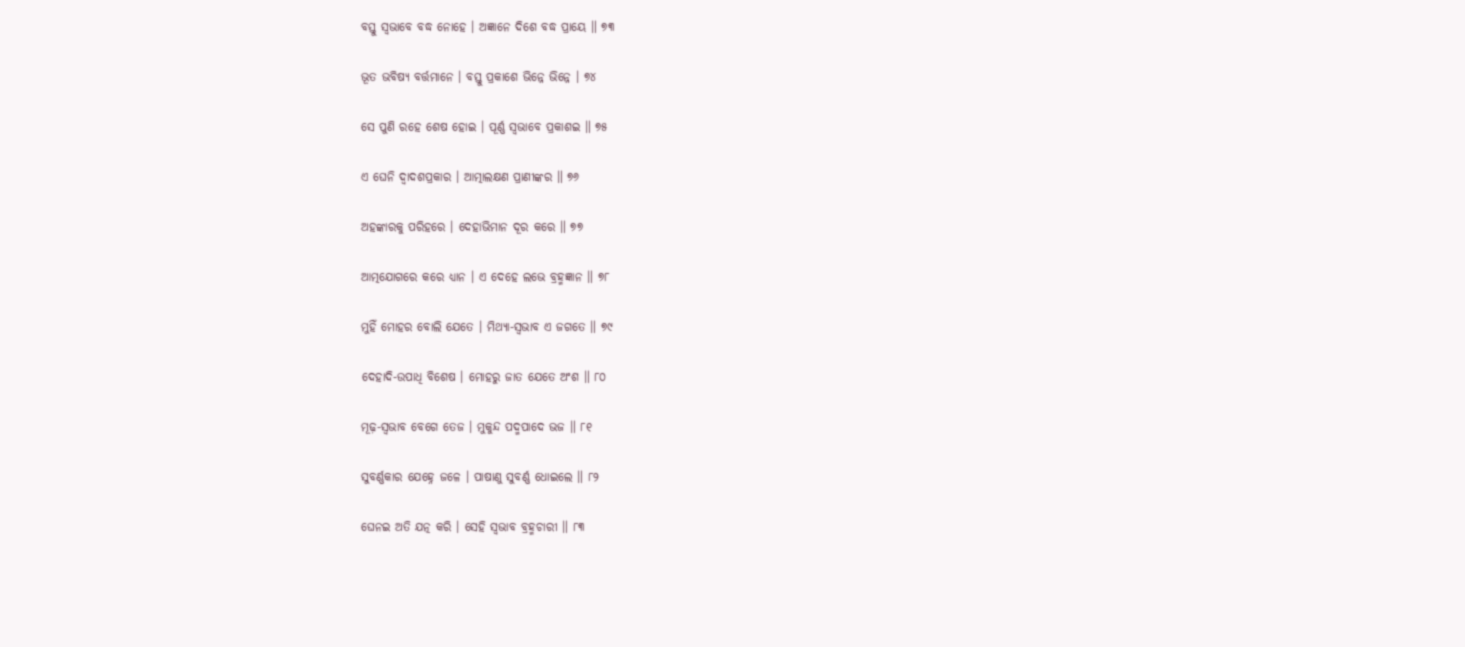ବସ୍ତୁ ସ୍ୱଭାବେ ବଦ୍ଧ ନୋହେ । ଅଜ୍ଞାନେ ଦିଶେ ବଦ୍ଧ ପ୍ରାୟେ ॥ ୭୩

ଭୂତ ଭବିଷ୍ୟ ବର୍ତ୍ତମାନେ । ବସ୍ତୁ ପ୍ରକାଶେ ଭିନ୍ନେ ଭିନ୍ନେ । ୭୪

ସେ ପୁଣି ରହେ ଶେଷ ହୋଇ । ପୂର୍ଣ୍ଣ ସ୍ୱଭାବେ ପ୍ରକାଶଇ ॥ ୭୫

ଏ ଘେନି ଦ୍ୱାଦଶପ୍ରକାର । ଆତ୍ମାଲକ୍ଷଣ ପ୍ରାଣୀଙ୍କର ॥ ୭୬

ଅହଙ୍କାରକୁ ପରିହରେ । ଦେହାଭିମାନ ଦୂର କରେ ॥ ୭୭

ଆତ୍ମଯୋଗରେ କରେ ଧ୍ୟାନ । ଏ ଦେହେ ଲଭେ ବ୍ରହ୍ମଜ୍ଞାନ ॥ ୭୮

ମୁହିଁ ମୋହର ବୋଲି ଯେତେ । ମିଥ୍ୟା-ସ୍ୱଭାବ ଏ ଜଗତେ ॥ ୭୯

ଦେହାଦି-ଉପାଧି ବିଶେଷ । ମୋହରୁ ଜାତ ଯେତେ ଅଂଶ ॥ ୮୦

ମୂଢ଼-ସ୍ୱଭାବ ବେଗେ ତେଜ । ମୁକୁନ୍ଦ ପଦ୍ମପାଦେ ଭଜ ॥ ୮୧

ସୁବର୍ଣ୍ଣକାର ଯେହ୍ନେ ଜଳେ । ପାଷାଣୁ ସୁବର୍ଣ୍ଣ ଧୋଇଲେ ॥ ୮୨

ଘେନଇ ଅତି ଯତ୍ନ କରି । ସେହି ସ୍ୱଭାବ ବ୍ରହ୍ମଚାରୀ ॥ ୮୩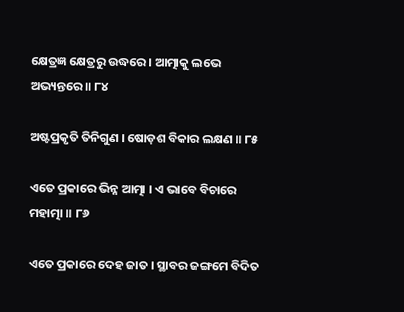କ୍ଷେତ୍ରଜ୍ଞ କ୍ଷେତ୍ରରୁ ଉଦ୍ଧରେ । ଆତ୍ମାକୁ ଲଭେ ଅଭ୍ୟନ୍ତରେ ॥ ୮୪

ଅଷ୍ଟପ୍ରକୃତି ତିନିଗୁଣ । ଷୋଡ଼ଶ ବିକାର ଲକ୍ଷଣ ॥ ୮୫

ଏତେ ପ୍ରକାରେ ଭିନ୍ନ ଆତ୍ମା । ଏ ଭାବେ ବିଚାରେ ମହାତ୍ମା ॥ ୮୬

ଏତେ ପ୍ରକାରେ ଦେହ ଜାତ । ସ୍ଥାବର ଜଙ୍ଗମେ ବିଦିତ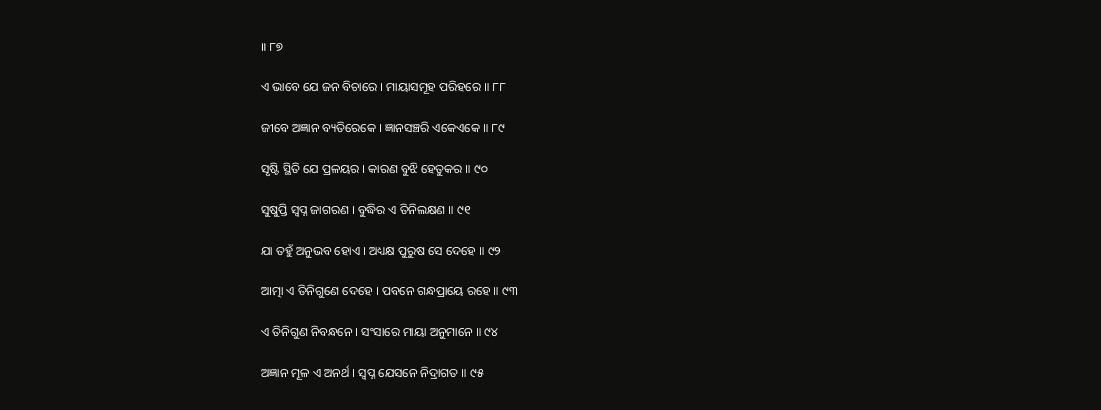॥ ୮୭

ଏ ଭାବେ ଯେ ଜନ ବିଚାରେ । ମାୟାସମୂହ ପରିହରେ ॥ ୮୮

ଜୀବେ ଅଜ୍ଞାନ ବ୍ୟତିରେକେ । ଜ୍ଞାନସଞ୍ଚରି ଏକେଏକେ ॥ ୮୯

ସୃଷ୍ଟି ସ୍ଥିତି ଯେ ପ୍ରଳୟର । କାରଣ ବୁଝି ହେତୁକର ॥ ୯୦

ସୁଷୁପ୍ତି ସ୍ୱପ୍ନ ଜାଗରଣ । ବୁଦ୍ଧିର ଏ ତିନିଲକ୍ଷଣ ॥ ୯୧

ଯା ତହୁଁ ଅନୁଭବ ହୋଏ । ଅଧ୍ୟକ୍ଷ ପୁରୁଷ ସେ ଦେହେ ॥ ୯୨

ଆତ୍ମା ଏ ତିନିଗୁଣେ ଦେହେ । ପବନେ ଗନ୍ଧପ୍ରାୟେ ରହେ ॥ ୯୩

ଏ ତିନିଗୁଣ ନିବନ୍ଧନେ । ସଂସାରେ ମାୟା ଅନୁମାନେ ॥ ୯୪

ଅଜ୍ଞାନ ମୂଳ ଏ ଅନର୍ଥ । ସ୍ୱପ୍ନ ଯେସନେ ନିଦ୍ରାଗତ ॥ ୯୫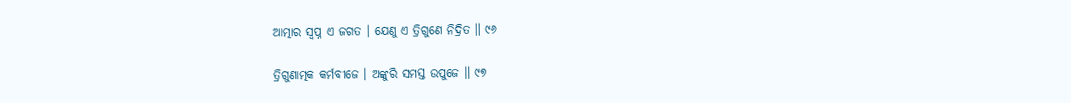ଆତ୍ମାର ସ୍ୱପ୍ନ ଏ ଜଗତ । ଯେଣୁ ଏ ତ୍ରିଗୁଣେ ନିଦ୍ରିତ ॥ ୯୬

ତ୍ରିଗୁଣାତ୍ମକ କର୍ମବୀଜେ । ଅଙ୍କୁରି ସମସ୍ତ ଉପୁଜେ ॥ ୯୭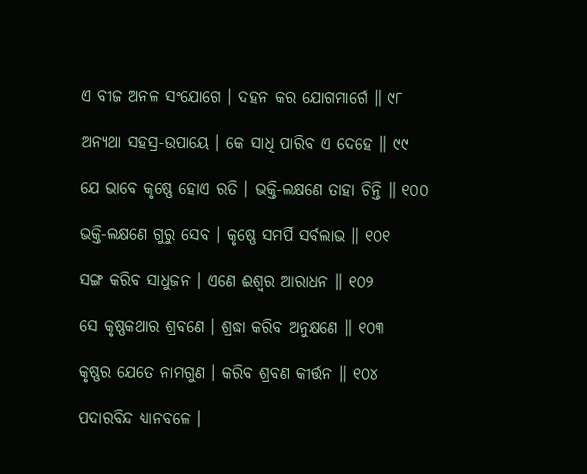ଏ ବୀଜ ଅନଳ ସଂଯୋଗେ । ଦହନ କର ଯୋଗମାର୍ଗେ ॥ ୯୮

ଅନ୍ୟଥା ସହସ୍ର-ଉପାୟେ । କେ ସାଧି ପାରିବ ଏ ଦେହେ ॥ ୯୯

ଯେ ଭାବେ କୃଷ୍ଣେ ହୋଏ ରତି । ଭକ୍ତି-ଲକ୍ଷଣେ ତାହା ଚିନ୍ତି ॥ ୧୦୦

ଭକ୍ତି-ଲକ୍ଷଣେ ଗୁରୁ ସେବ । କୃଷ୍ଣେ ସମର୍ପି ସର୍ବଲାଭ ॥ ୧୦୧

ସଙ୍ଗ କରିବ ସାଧୁଜନ । ଏଣେ ଈଶ୍ୱର ଆରାଧନ ॥ ୧୦୨

ସେ କୃଷ୍ଣକଥାର ଶ୍ରବଣେ । ଶ୍ରଦ୍ଧା କରିବ ଅନୁକ୍ଷଣେ ॥ ୧୦୩

କୃଷ୍ଣର ଯେତେ ନାମଗୁଣ । କରିବ ଶ୍ରବଣ କୀର୍ତ୍ତନ ॥ ୧୦୪

ପଦାରବିନ୍ଦ ଧ୍ୟାନବଳେ ।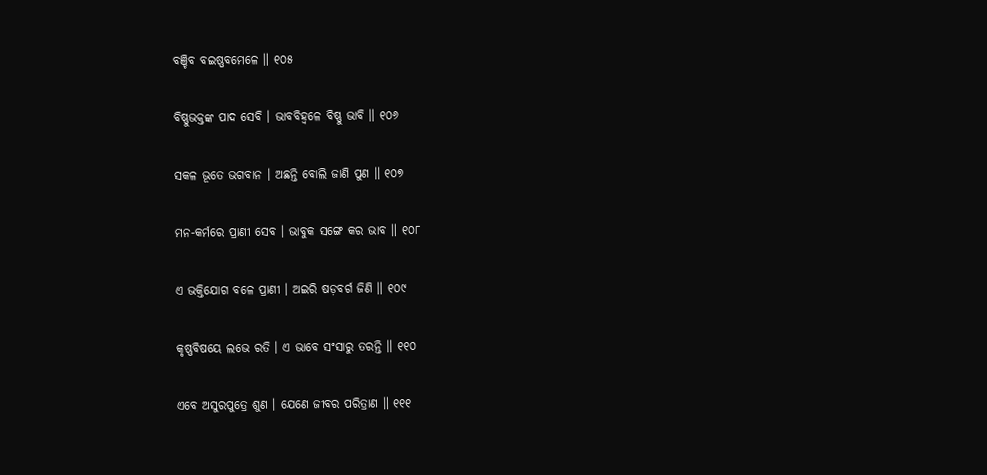ବଞ୍ଚିବ ବଇଷ୍ଣବମେଳେ ॥ ୧୦୫

ବିଷ୍ଣୁଭକ୍ତଙ୍କ ପାଦ ସେବି । ଭାବବିହ୍ୱଳେ ବିଷ୍ଣୁ ଭାବି ॥ ୧୦୬

ସକଳ ଭୂତେ ଭଗବାନ । ଅଛନ୍ତି ବୋଲି ଜାଣି ପୁଣ ॥ ୧୦୭

ମନ-କର୍ମରେ ପ୍ରାଣୀ ସେବ । ଭାବୁକ ସଙ୍ଗେ କର ଭାବ ॥ ୧୦୮

ଏ ଭକ୍ତିଯୋଗ ବଳେ ପ୍ରାଣୀ । ଅଇରି ଷଡ଼ବର୍ଗ ଜିଣି ॥ ୧୦୯

କୃଷ୍ଣବିଷୟେ ଲଭେ ରତି । ଏ ଭାବେ ସଂସାରୁ ତରନ୍ତି ॥ ୧୧୦

ଏବେ ଅସୁରପୁତ୍ରେ ଶୁଣ । ଯେଣେ ଜୀବର ପରିତ୍ରାଣ ॥ ୧୧୧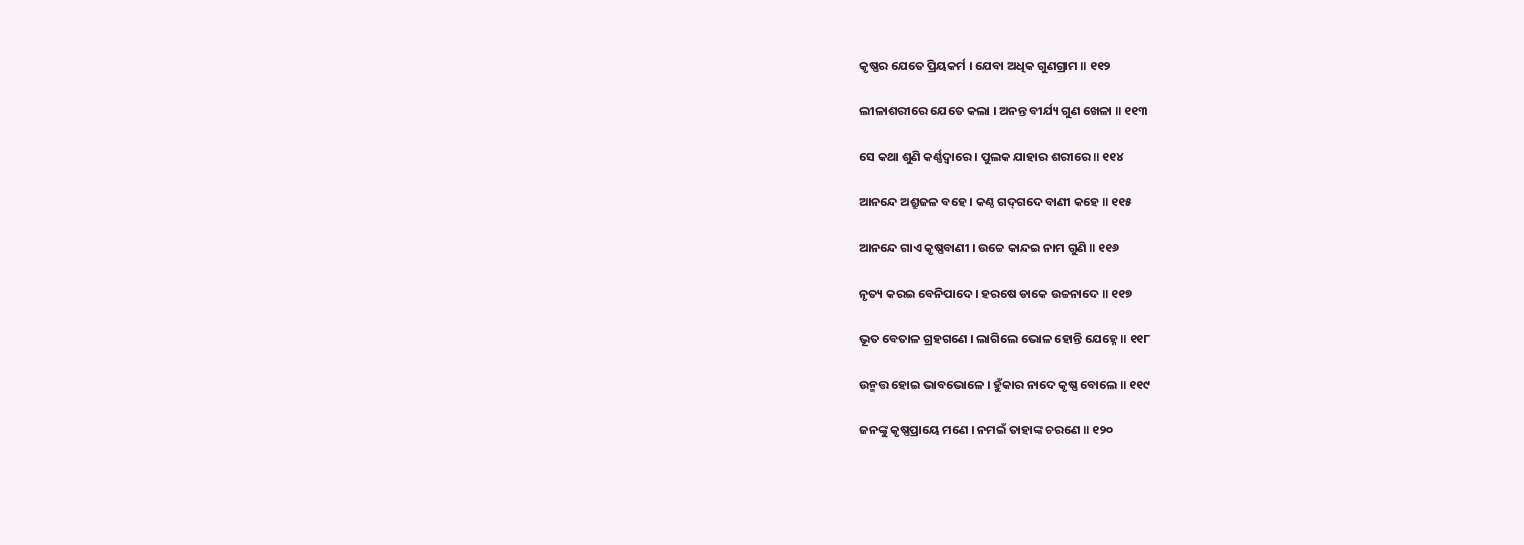କୃଷ୍ଣର ଯେତେ ପ୍ରିୟକର୍ମ । ଯେବା ଅଧିକ ଗୁଣଗ୍ରାମ ॥ ୧୧୨

ଲୀଳାଶରୀରେ ଯେତେ କଲା । ଅନନ୍ତ ବୀର୍ଯ୍ୟ ଗୁଣ ଖେଳା ॥ ୧୧୩

ସେ କଥା ଶୁଣି କର୍ଣ୍ଣଦ୍ୱାରେ । ପୁଲକ ଯାହାର ଶରୀରେ ॥ ୧୧୪

ଆନନ୍ଦେ ଅଶ୍ରୁଜଳ ବହେ । କଣ୍ଠ ଗଦ୍‌ଗଦେ ବାଣୀ କହେ ॥ ୧୧୫

ଆନନ୍ଦେ ଗାଏ କୃଷ୍ଣବାଣୀ । ଉଚ୍ଚେ କାନ୍ଦଇ ନାମ ଗୁଣି ॥ ୧୧୬

ନୃତ୍ୟ କରଇ ବେନିପାଦେ । ହରଷେ ଡାକେ ଉଚ୍ଚନାଦେ ॥ ୧୧୭

ଭୂତ ବେତାଳ ଗ୍ରହଗଣେ । ଲାଗିଲେ ଭୋଳ ହୋନ୍ତି ଯେହ୍ନେ ॥ ୧୧୮

ଉନ୍ମତ୍ତ ହୋଇ ଭାବଭୋଳେ । ହୁଁକାର ନାଦେ କୃଷ୍ଣ ବୋଲେ ॥ ୧୧୯

ଜନଙ୍କୁ କୃଷ୍ଣପ୍ରାୟେ ମଣେ । ନମଇଁ ତାହାଙ୍କ ଚରଣେ ॥ ୧୨୦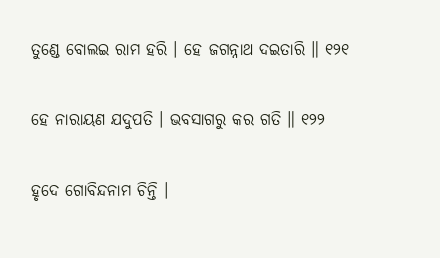ତୁଣ୍ଡେ ବୋଲଇ ରାମ ହରି । ହେ ଜଗନ୍ନାଥ ଦଇତାରି ॥ ୧୨୧

ହେ ନାରାୟଣ ଯଦୁପତି । ଭବସାଗରୁ କର ଗତି ॥ ୧୨୨

ହୃଦେ ଗୋବିନ୍ଦନାମ ଚିନ୍ତି ।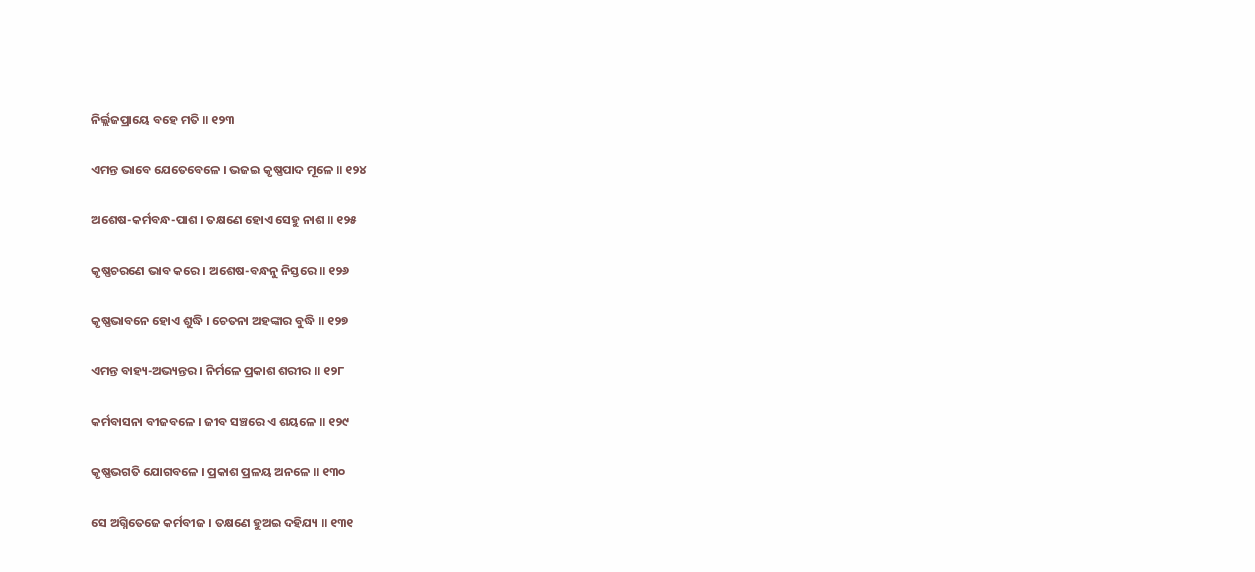ନିର୍ଲ୍ଲଜପ୍ରାୟେ ବହେ ମତି ॥ ୧୨୩

ଏମନ୍ତ ଭାବେ ଯେତେବେଳେ । ଭଜଇ କୃଷ୍ଣପାଦ ମୂଳେ ॥ ୧୨୪

ଅଶେଷ-କର୍ମବନ୍ଧ-ପାଶ । ତକ୍ଷଣେ ହୋଏ ସେହୁ ନାଶ ॥ ୧୨୫

କୃଷ୍ଣଚରଣେ ଭାବ କରେ । ଅଶେଷ-ବନ୍ଧନୁ ନିସ୍ତରେ ॥ ୧୨୬

କୃଷ୍ଣଭାବନେ ହୋଏ ଶୁଦ୍ଧି । ଚେତନା ଅହଙ୍କାର ବୁଦ୍ଧି ॥ ୧୨୭

ଏମନ୍ତ ବାହ୍ୟ-ଅଭ୍ୟନ୍ତର । ନିର୍ମଳେ ପ୍ରକାଶ ଶରୀର ॥ ୧୨୮

କର୍ମବାସନା ବୀଜବଳେ । ଜୀବ ସଞ୍ଚରେ ଏ ଶୟଳେ ॥ ୧୨୯

କୃଷ୍ଣଭଗତି ଯୋଗବଳେ । ପ୍ରକାଶ ପ୍ରଳୟ ଅନଳେ ॥ ୧୩୦

ସେ ଅଗ୍ନିତେଜେ କର୍ମବୀଜ । ତକ୍ଷଣେ ହୁଅଇ ଦହିଯ୍ୟ ॥ ୧୩୧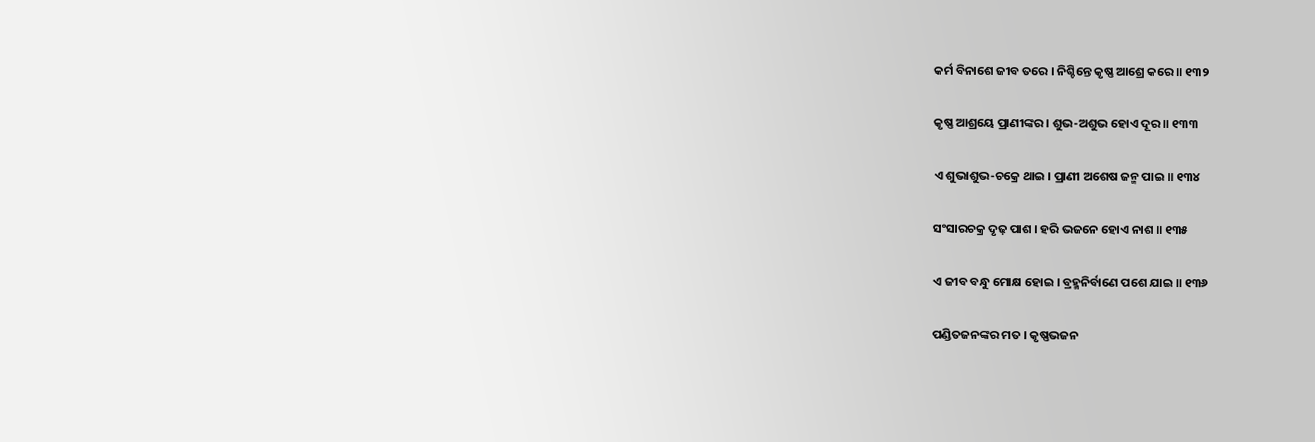କର୍ମ ବିନାଶେ ଜୀବ ତରେ । ନିଶ୍ଚିନ୍ତେ କୃଷ୍ଣ ଆଶ୍ରେ କରେ ॥ ୧୩୨

କୃଷ୍ଣ ଆଶ୍ରୟେ ପ୍ରାଣୀଙ୍କର । ଶୁଭ-ଅଶୁଭ ହୋଏ ଦୂର ॥ ୧୩୩

ଏ ଶୁଭାଶୁଭ-ଚକ୍ରେ ଥାଇ । ପ୍ରାଣୀ ଅଶେଷ ଜନ୍ମ ପାଇ ॥ ୧୩୪

ସଂସାରଚକ୍ର ଦୃଢ଼ ପାଶ । ହରି ଭଜନେ ହୋଏ ନାଶ ॥ ୧୩୫

ଏ ଜୀବ ବନ୍ଧୁ ମୋକ୍ଷ ହୋଇ । ବ୍ରହ୍ମନିର୍ବାଣେ ପଶେ ଯାଇ ॥ ୧୩୬

ପଣ୍ଡିତଜନଙ୍କର ମତ । କୃଷ୍ଣଭଜନ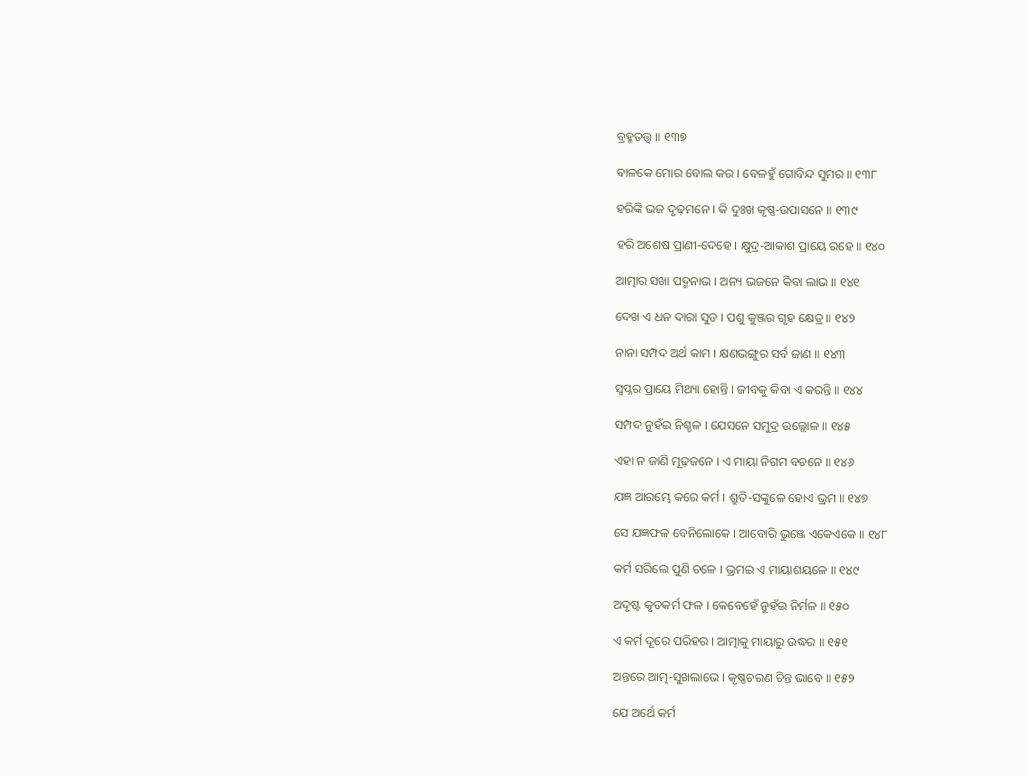ବ୍ରହ୍ମତତ୍ତ୍ୱ ॥ ୧୩୭

ବାଳକେ ମୋର ବୋଲ କର । ବେଳହୁଁ ଗୋବିନ୍ଦ ସୁମର ॥ ୧୩୮

ହରିଙ୍କି ଭଜ ଦୃଢ଼ମନେ । କି ଦୁଃଖ କୃଷ୍ଣ-ଉପାସନେ ॥ ୧୩୯

ହରି ଅଶେଷ ପ୍ରାଣୀ-ଦେହେ । କ୍ଷୁଦ୍ର-ଆକାଶ ପ୍ରାୟେ ରହେ ॥ ୧୪୦

ଆତ୍ମାର ସଖା ପଦ୍ମନାଭ । ଅନ୍ୟ ଭଜନେ କିବା ଲାଭ ॥ ୧୪୧

ଦେଖ ଏ ଧନ ଦାରା ସୁତ । ପଶୁ କୁଞ୍ଜର ଗୃହ କ୍ଷେତ୍ର ॥ ୧୪୨

ନାନା ସମ୍ପଦ ଅର୍ଥ କାମ । କ୍ଷଣଭଙ୍ଗୁର ସର୍ବ ଜାଣ ॥ ୧୪୩

ସ୍ୱପ୍ନର ପ୍ରାୟେ ମିଥ୍ୟା ହୋନ୍ତି । ଜୀବକୁ କିବା ଏ କରନ୍ତି ॥ ୧୪୪

ସମ୍ପଦ ନୁହଁଇ ନିଶ୍ଚଳ । ଯେସନେ ସମୁଦ୍ର ଉଲ୍ଲୋଳ ॥ ୧୪୫

ଏହା ନ ଜାଣି ମୂଢ଼ଜନେ । ଏ ମାୟା ନିଗମ ବଚନେ ॥ ୧୪୬

ଯଜ୍ଞ ଆରମ୍ଭେ କରେ କର୍ମ । ଶ୍ରୁତି-ସଙ୍କୁଳେ ହୋଏ ଭ୍ରମ ॥ ୧୪୭

ସେ ଯଜ୍ଞଫଳ ବେନିଲୋକେ । ଆବୋରି ଭୁଞ୍ଜେ ଏକେଏକେ ॥ ୧୪୮

କର୍ମ ସରିଲେ ପୁଣି ଚଳେ । ଭ୍ରମଇ ଏ ମାୟାଶୟଳେ ॥ ୧୪୯

ଅଦୃଷ୍ଟ କୃତକର୍ମ ଫଳ । କେବେହେଁ ନୁହଁଇ ନିର୍ମଳ ॥ ୧୫୦

ଏ କର୍ମ ଦୂରେ ପରିହର । ଆତ୍ମାକୁ ମାୟାରୁ ଉଦ୍ଧର ॥ ୧୫୧

ଅନ୍ତରେ ଆତ୍ମ-ସୁଖଲାଭେ । କୃଷ୍ଣଚରଣ ଚିନ୍ତ ଭାବେ ॥ ୧୫୨

ଯେ ଅର୍ଥେ କର୍ମ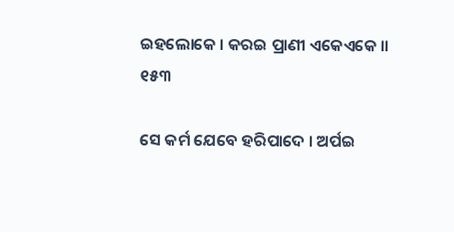ଇହଲୋକେ । କରଇ ପ୍ରାଣୀ ଏକେଏକେ ॥ ୧୫୩

ସେ କର୍ମ ଯେବେ ହରିପାଦେ । ଅର୍ପଇ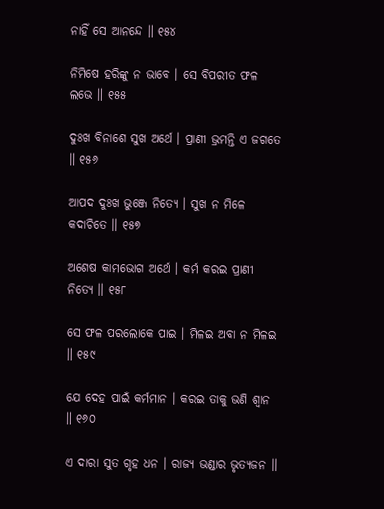ନାହିଁ ସେ ଆନନ୍ଦେ ॥ ୧୫୪

ନିମିଷେ ହରିଙ୍କୁ ନ ଭାବେ । ସେ ବିପରୀତ ଫଳ ଲଭେ ॥ ୧୫୫

ଦୁଃଖ ବିନାଶେ ସୁଖ ଅର୍ଥେ । ପ୍ରାଣୀ ଭ୍ରମନ୍ତି ଏ ଜଗତେ ॥ ୧୫୬

ଆପଦ ଦୁଃଖ ଭୁଞ୍ଜେ ନିତ୍ୟେ । ସୁଖ ନ ମିଳେ କଦାଚିତେ ॥ ୧୫୭

ଅଶେଷ କାମଭୋଗ ଅର୍ଥେ । କର୍ମ କରଇ ପ୍ରାଣୀ ନିତ୍ୟେ ॥ ୧୫୮

ସେ ଫଳ ପରଲୋକେ ପାଇ । ମିଳଇ ଅବା ନ ମିଳଇ ॥ ୧୫୯

ଯେ ଦେହ ପାଇଁ କର୍ମମାନ । କରଇ ତାକୁ ଭଣି ଶ୍ୱାନ ॥ ୧୬୦

ଏ ଦାରା ସୁତ ଗୃହ ଧନ । ରାଜ୍ୟ ଭଣ୍ଡାର ଭୃତ୍ୟଜନ ॥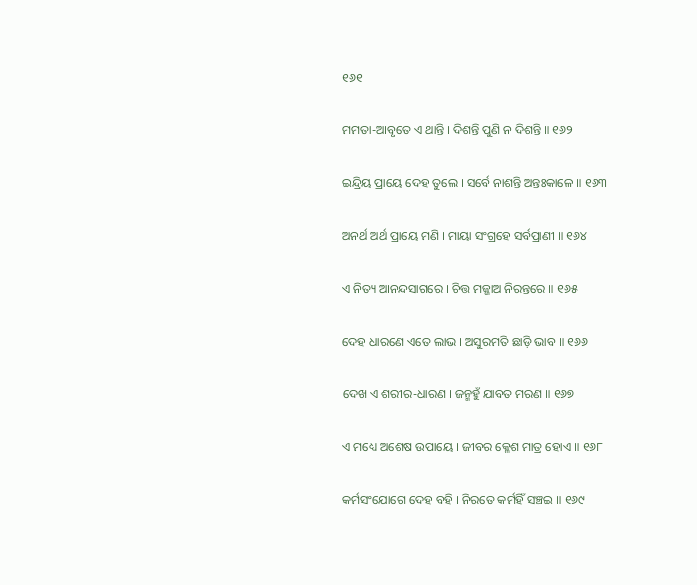୧୬୧

ମମତା-ଆବୃତେ ଏ ଥାନ୍ତି । ଦିଶନ୍ତି ପୁଣି ନ ଦିଶନ୍ତି ॥ ୧୬୨

ଇନ୍ଦ୍ରିୟ ପ୍ରାୟେ ଦେହ ତୁଲେ । ସର୍ବେ ନାଶନ୍ତି ଅନ୍ତଃକାଳେ ॥ ୧୬୩

ଅନର୍ଥ ଅର୍ଥ ପ୍ରାୟେ ମଣି । ମାୟା ସଂଗ୍ରହେ ସର୍ବପ୍ରାଣୀ ॥ ୧୬୪

ଏ ନିତ୍ୟ ଆନନ୍ଦସାଗରେ । ଚିତ୍ତ ମଜ୍ଜାଅ ନିରନ୍ତରେ ॥ ୧୬୫

ଦେହ ଧାରଣେ ଏତେ ଲାଭ । ଅସୁରମତି ଛାଡ଼ି ଭାବ ॥ ୧୬୬

ଦେଖ ଏ ଶରୀର-ଧାରଣ । ଜନ୍ମହୁଁ ଯାବତ ମରଣ ॥ ୧୬୭

ଏ ମଧ୍ୟେ ଅଶେଷ ଉପାୟେ । ଜୀବର କ୍ଳେଶ ମାତ୍ର ହୋଏ ॥ ୧୬୮

କର୍ମସଂଯୋଗେ ଦେହ ବହି । ନିରତେ କର୍ମହିଁ ସଞ୍ଚଇ ॥ ୧୬୯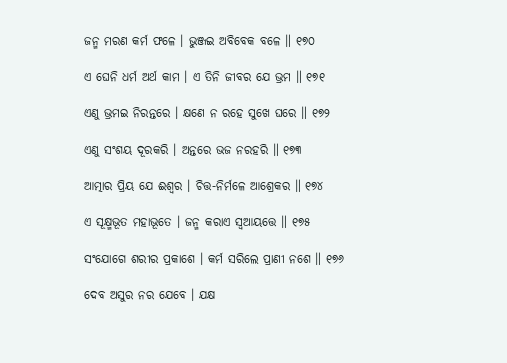ଜନ୍ମ ମରଣ କର୍ମ ଫଳେ । ଭୁଞ୍ଜଇ ଅବିବେକ ବଳେ ॥ ୧୭୦

ଏ ଘେନି ଧର୍ମ ଅର୍ଥ କାମ । ଏ ତିନି ଜୀବର ଯେ ଭ୍ରମ ॥ ୧୭୧

ଏଣୁ ଭ୍ରମଇ ନିରନ୍ତରେ । କ୍ଷଣେ ନ ରହେ ସୁଖେ ଘରେ ॥ ୧୭୨

ଏଣୁ ସଂଶୟ ଦୂରକରି । ଅନ୍ତରେ ଭଜ ନରହରି ॥ ୧୭୩

ଆତ୍ମାର ପ୍ରିୟ ଯେ ଈଶ୍ୱର । ଚିତ୍ତ-ନିର୍ମଳେ ଆଶ୍ରେକର ॥ ୧୭୪

ଏ ସୂକ୍ଷ୍ମଭୂତ ମହାଭୂତେ । ଜନ୍ମ କରାଏ ସ୍ୱଆୟତ୍ତେ ॥ ୧୭୫

ସଂଯୋଗେ ଶରୀର ପ୍ରକାଶେ । କର୍ମ ସରିଲେ ପ୍ରାଣୀ ନଶେ ॥ ୧୭୬

ଦେବ ଅସୁର ନର ଯେବେ । ଯକ୍ଷ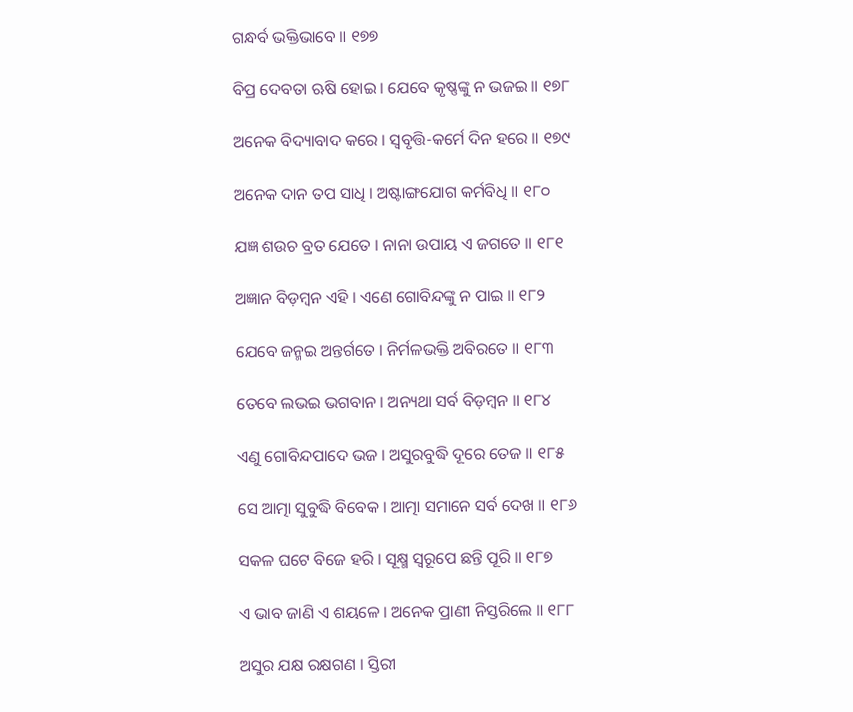ଗନ୍ଧର୍ବ ଭକ୍ତିଭାବେ ॥ ୧୭୭

ବିପ୍ର ଦେବତା ଋଷି ହୋଇ । ଯେବେ କୃଷ୍ଣଙ୍କୁ ନ ଭଜଇ ॥ ୧୭୮

ଅନେକ ବିଦ୍ୟାବାଦ କରେ । ସ୍ୱବୃତ୍ତି-କର୍ମେ ଦିନ ହରେ ॥ ୧୭୯

ଅନେକ ଦାନ ତପ ସାଧି । ଅଷ୍ଟାଙ୍ଗଯୋଗ କର୍ମବିଧି ॥ ୧୮୦

ଯଜ୍ଞ ଶଉଚ ବ୍ରତ ଯେତେ । ନାନା ଉପାୟ ଏ ଜଗତେ ॥ ୧୮୧

ଅଜ୍ଞାନ ବିଡ଼ମ୍ବନ ଏହି । ଏଣେ ଗୋବିନ୍ଦଙ୍କୁ ନ ପାଇ ॥ ୧୮୨

ଯେବେ ଜନ୍ମଇ ଅନ୍ତର୍ଗତେ । ନିର୍ମଳଭକ୍ତି ଅବିରତେ ॥ ୧୮୩

ତେବେ ଲଭଇ ଭଗବାନ । ଅନ୍ୟଥା ସର୍ବ ବିଡ଼ମ୍ବନ ॥ ୧୮୪

ଏଣୁ ଗୋବିନ୍ଦପାଦେ ଭଜ । ଅସୁରବୁଦ୍ଧି ଦୂରେ ତେଜ ॥ ୧୮୫

ସେ ଆତ୍ମା ସୁବୁଦ୍ଧି ବିବେକ । ଆତ୍ମା ସମାନେ ସର୍ବ ଦେଖ ॥ ୧୮୬

ସକଳ ଘଟେ ବିଜେ ହରି । ସୂକ୍ଷ୍ମ ସ୍ୱରୂପେ ଛନ୍ତି ପୂରି ॥ ୧୮୭

ଏ ଭାବ ଜାଣି ଏ ଶୟଳେ । ଅନେକ ପ୍ରାଣୀ ନିସ୍ତରିଲେ ॥ ୧୮୮

ଅସୁର ଯକ୍ଷ ରକ୍ଷଗଣ । ସ୍ତିରୀ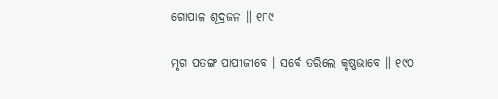ଗୋପାଳ ଶୂଦ୍ରଜନ ॥ ୧୮୯

ମୃଗ ପତଙ୍ଗ ପାପୀଜୀବେ । ସର୍ବେ ତରିଲେ କୃଷ୍ଣଭାବେ ॥ ୧୯୦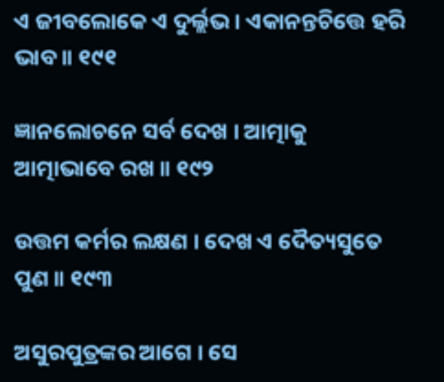ଏ ଜୀବଲୋକେ ଏ ଦୁର୍ଲ୍ଲଭ । ଏକାନନ୍ତଚିତ୍ତେ ହରି ଭାବ ॥ ୧୯୧

ଜ୍ଞାନଲୋଚନେ ସର୍ବ ଦେଖ । ଆତ୍ମାକୁ ଆତ୍ମାଭାବେ ରଖ ॥ ୧୯୨

ଉତ୍ତମ କର୍ମର ଲକ୍ଷଣ । ଦେଖ ଏ ଦୈତ୍ୟସୁତେ ପୁଣ ॥ ୧୯୩

ଅସୁରପୁତ୍ରଙ୍କର ଆଗେ । ସେ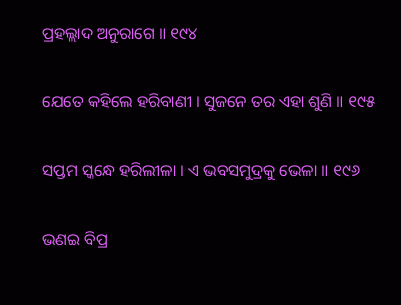ପ୍ରହଲ୍ଲାଦ ଅନୁରାଗେ ॥ ୧୯୪

ଯେତେ କହିଲେ ହରିବାଣୀ । ସୁଜନେ ତର ଏହା ଶୁଣି ॥ ୧୯୫

ସପ୍ତମ ସ୍କନ୍ଧେ ହରିଲୀଳା । ଏ ଭବସମୁଦ୍ରକୁ ଭେଳା ॥ ୧୯୬

ଭଣଇ ବିପ୍ର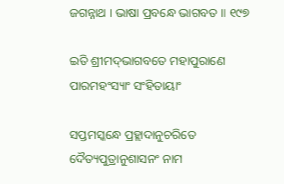ଜଗନ୍ନାଥ । ଭାଷା ପ୍ରବନ୍ଧେ ଭାଗବତ ॥ ୧୯୭

ଇତି ଶ୍ରୀମଦ୍‌ଭାଗବତେ ମହାପୁରାଣେ ପାରମହଂସ୍ୟାଂ ସଂହିତାୟାଂ

ସପ୍ତମସ୍କନ୍ଧେ ପ୍ରହ୍ଲାଦାନୁଚରିତେ ଦୈତ୍ୟପୁତ୍ରାନୁଶାସନଂ ନାମ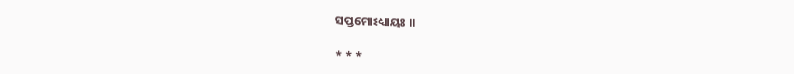ସପ୍ତମୋଽଧ୍ୟାୟଃ ॥

* * *